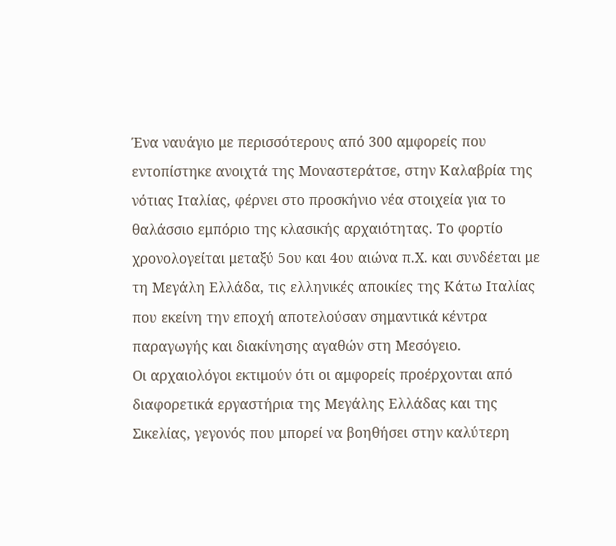Ένα ναυάγιο με περισσότερους από 300 αμφορείς που εντοπίστηκε ανοιχτά της Μοναστεράτσε, στην Καλαβρία της νότιας Ιταλίας, φέρνει στο προσκήνιο νέα στοιχεία για το θαλάσσιο εμπόριο της κλασικής αρχαιότητας. Το φορτίο χρονολογείται μεταξύ 5ου και 4ου αιώνα π.Χ. και συνδέεται με τη Μεγάλη Ελλάδα, τις ελληνικές αποικίες της Κάτω Ιταλίας που εκείνη την εποχή αποτελούσαν σημαντικά κέντρα παραγωγής και διακίνησης αγαθών στη Μεσόγειο.
Οι αρχαιολόγοι εκτιμούν ότι οι αμφορείς προέρχονται από διαφορετικά εργαστήρια της Μεγάλης Ελλάδας και της Σικελίας, γεγονός που μπορεί να βοηθήσει στην καλύτερη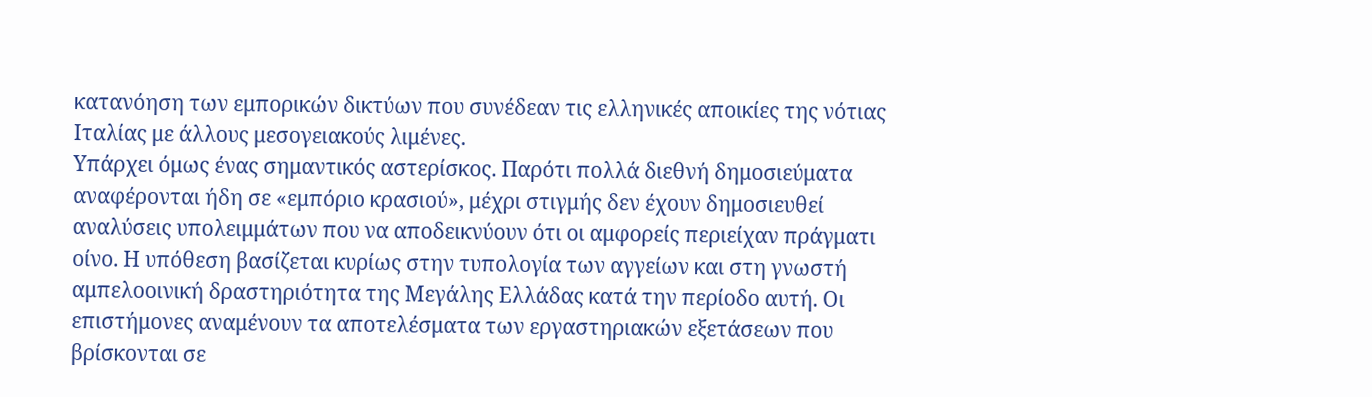κατανόηση των εμπορικών δικτύων που συνέδεαν τις ελληνικές αποικίες της νότιας Ιταλίας με άλλους μεσογειακούς λιμένες.
Υπάρχει όμως ένας σημαντικός αστερίσκος. Παρότι πολλά διεθνή δημοσιεύματα αναφέρονται ήδη σε «εμπόριο κρασιού», μέχρι στιγμής δεν έχουν δημοσιευθεί αναλύσεις υπολειμμάτων που να αποδεικνύουν ότι οι αμφορείς περιείχαν πράγματι οίνο. Η υπόθεση βασίζεται κυρίως στην τυπολογία των αγγείων και στη γνωστή αμπελοοινική δραστηριότητα της Μεγάλης Ελλάδας κατά την περίοδο αυτή. Οι επιστήμονες αναμένουν τα αποτελέσματα των εργαστηριακών εξετάσεων που βρίσκονται σε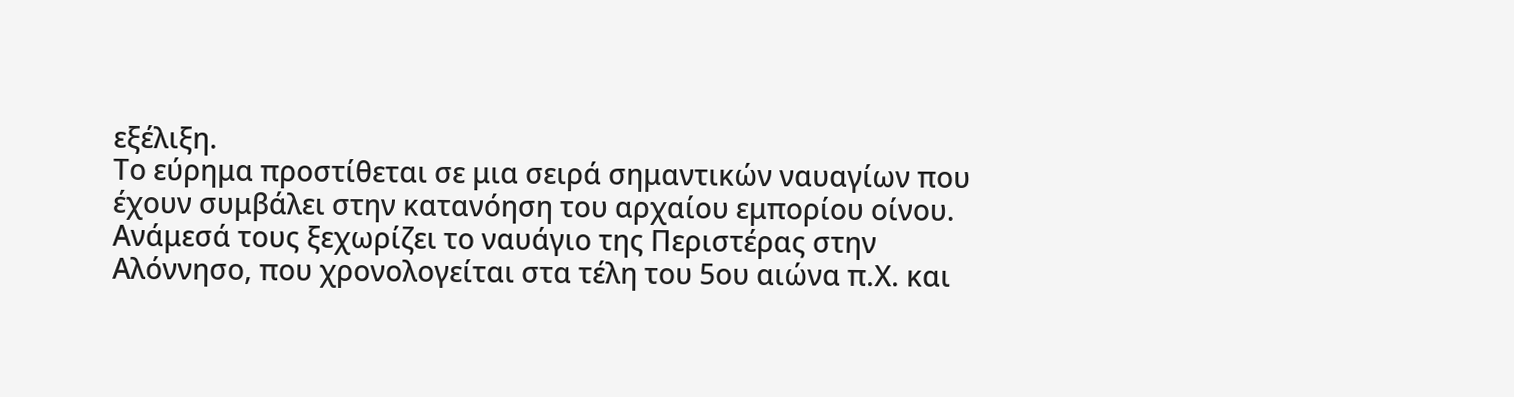εξέλιξη.
Το εύρημα προστίθεται σε μια σειρά σημαντικών ναυαγίων που έχουν συμβάλει στην κατανόηση του αρχαίου εμπορίου οίνου. Ανάμεσά τους ξεχωρίζει το ναυάγιο της Περιστέρας στην Αλόννησο, που χρονολογείται στα τέλη του 5ου αιώνα π.Χ. και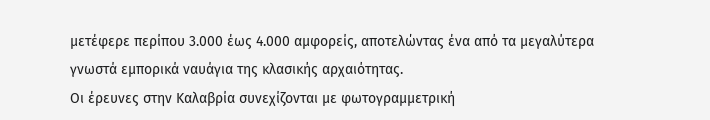μετέφερε περίπου 3.000 έως 4.000 αμφορείς, αποτελώντας ένα από τα μεγαλύτερα γνωστά εμπορικά ναυάγια της κλασικής αρχαιότητας.
Οι έρευνες στην Καλαβρία συνεχίζονται με φωτογραμμετρική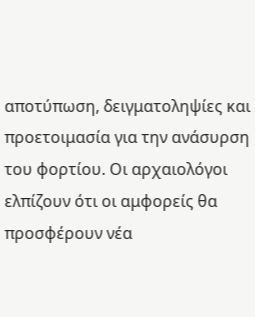αποτύπωση, δειγματοληψίες και προετοιμασία για την ανάσυρση του φορτίου. Οι αρχαιολόγοι ελπίζουν ότι οι αμφορείς θα προσφέρουν νέα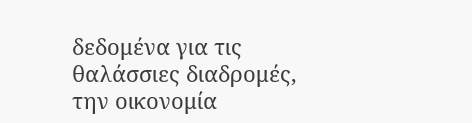δεδομένα για τις θαλάσσιες διαδρομές, την οικονομία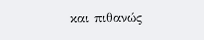και πιθανώς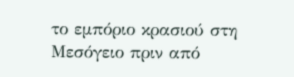το εμπόριο κρασιού στη Μεσόγειο πριν από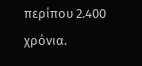περίπου 2.400 χρόνια.